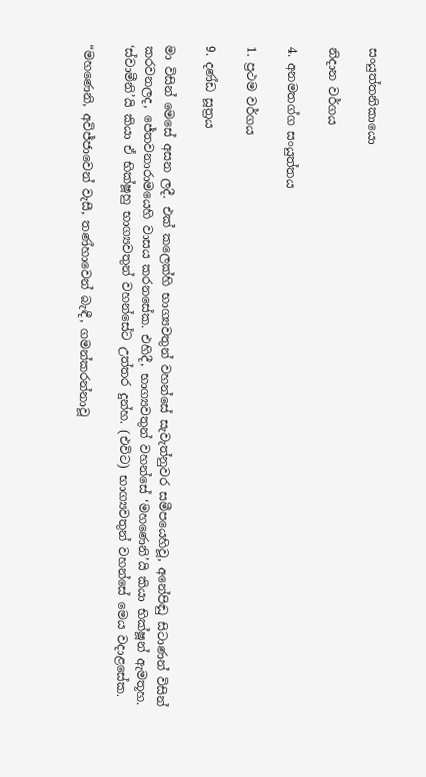සංයුත්තනිකායො

නිදාන වර්ගය

4. අනමතග්ග සංයුත්තය

1. ප්‍රථම වර්ගය

9. දණ්ඩ සූත්‍රය

මා විසින් මෙසේ අසන ලදී. එක් කලෙක්හි භාග්‍යවතුන් වහන්සේ සැවැත්නුවර සමීපයෙහිවූ, අනේපිඬු සිටාණන් විසින් කරවනලද, ජේතවනාරාමයෙහි වාසය කරනසේක. එහිදී, භාග්‍යවතුන් වහන්සේ ‘මහණෙනි’යි කියා භික්ෂූන් ඇමතූහ. ‘ස්වාමීනි’යි කියා ඒ භික්ෂූහු භාග්‍යවතුන් වහන්සේට උත්තර දුන්හ. (එවිට) භාග්‍යවතුන් වහන්සේ මෙය වදාළසේක.

“මහණෙනි, අවිජ්ජාවෙන් වැසී, තණ්හාවෙන් බැඳී, ගමන්කරන්නාවූ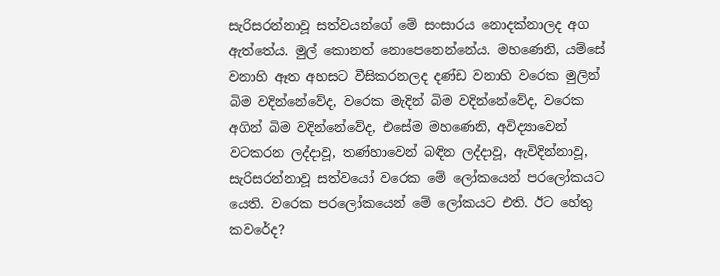සැරිසරන්නාවූ සත්වයන්ගේ මේ සංසාරය නොදක්නාලද අග ඇත්තේය. මුල් කොනත් නොපෙනෙන්නේය. මහණෙනි, යම්සේ වනාහි ඈත අහසට වීසිකරනලද දණ්ඩ වනාහි වරෙක මුලින් බිම වදින්නේවේද, වරෙක මැදින් බිම වදින්නේවේද, වරෙක අගින් බිම වදින්නේවේද, එසේම මහණෙනි, අවිද්‍යාවෙන් වටකරන ලද්දාවූ, තණ්හාවෙන් බඳින ලද්දාවූ, ඇවිදින්නාවූ, සැරිසරන්නාවූ සත්වයෝ වරෙක මේ ලෝකයෙන් පරලෝකයට යෙති. වරෙක පරලෝකයෙන් මේ ලෝකයට එති. ඊට හේතු කවරේද?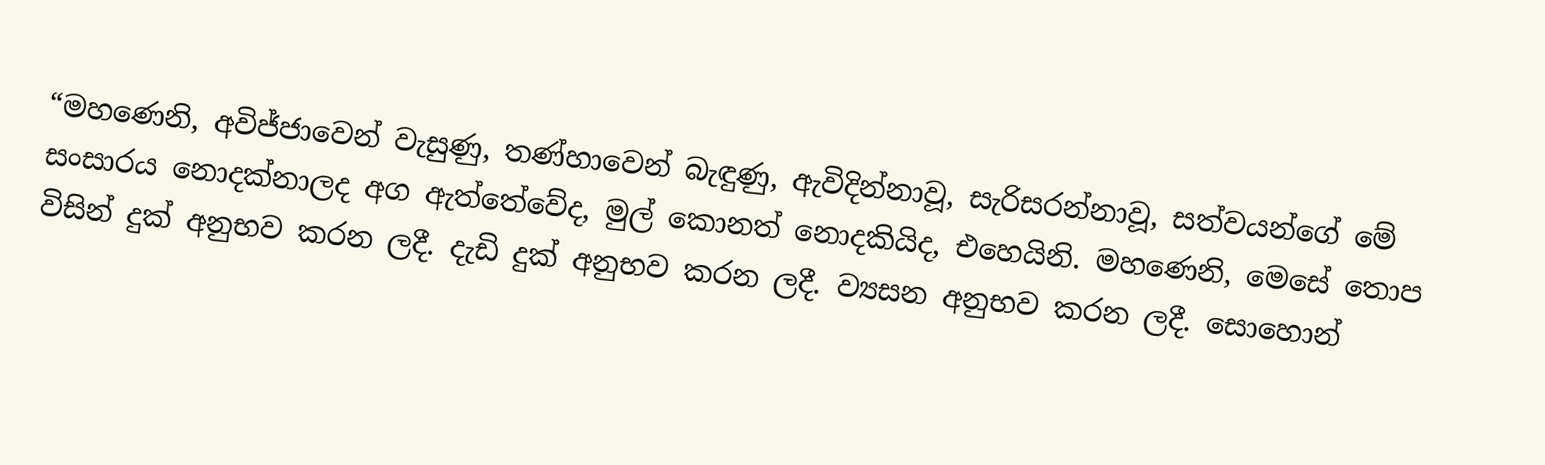“මහණෙනි, අවිජ්ජාවෙන් වැසුණු, තණ්හාවෙන් බැඳුණු, ඇවිදින්නාවූ, සැරිසරන්නාවූ, සත්වයන්ගේ මේ සංසාරය නොදක්නාලද අග ඇත්තේවේද, මුල් කොනත් නොදකියිද, එහෙයිනි. මහණෙනි, මෙසේ තොප විසින් දුක් අනුභව කරන ලදී. දැඩි දුක් අනුභව කරන ලදී. ව්‍යසන අනුභව කරන ලදී. සොහොන්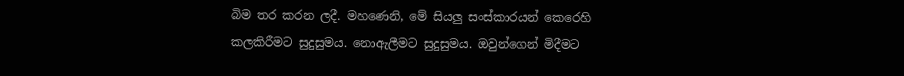බිම තර කරන ලදී. මහණෙනි, මේ සියලු සංස්කාරයන් කෙරෙහි කලකිරීමට සුදුසුමය. නොඇලීමට සුදුසුමය. ඔවුන්ගෙන් මිදීමට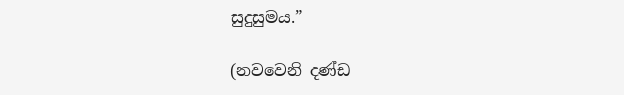සුදුසුමය.”

(නවවෙනි දණ්ඩ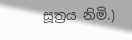සූත්‍රය නිමි.)